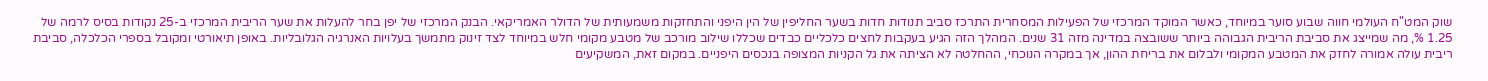שוק המט"ח העולמי חווה שבוע סוער במיוחד, כאשר המוקד המרכזי של הפעילות המסחרית התרכז סביב תנודות חדות בשער החליפין של הין היפני והתחזקות משמעותית של הדולר האמריקאי. הבנק המרכזי של יפן בחר להעלות את שער הריבית המרכזי ב-25 נקודות בסיס לרמה של 1.25 %, מה שמייצג את סביבת הריבית הגבוהה ביותר ששובצה במדינה מזה 31 שנים. המהלך הזה הגיע בעקבות לחצים כלכליים כבדים שכללו שילוב מורכב של מטבע מקומי חלש במיוחד לצד זינוק מתמשך בעלויות האנרגיה הגלובליות. באופן תיאורטי ומקובל בספרי הכלכלה, סביבת ריבית עולה אמורה לחזק את המטבע המקומי ולבלום את בריחת ההון, אך במקרה הנוכחי, ההחלטה לא הציתה את גל הקניות המצופה בנכסים היפניים. במקום זאת, המשקיעים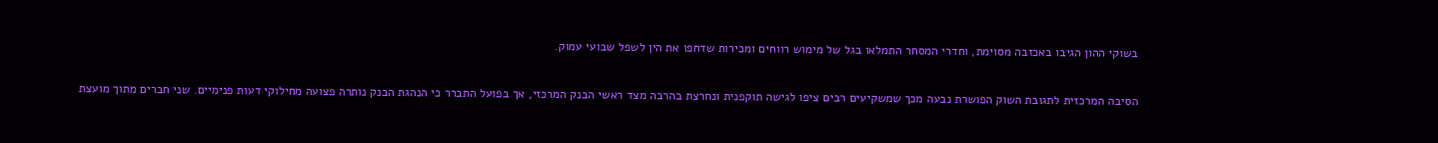בשוקי ההון הגיבו באכזבה מסוימת, וחדרי המסחר התמלאו בגל של מימוש רווחים ומכירות שדחפו את הין לשפל שבועי עמוק.

הסיבה המרכזית לתגובת השוק הפושרת נבעה מכך שמשקיעים רבים ציפו לגישה תוקפנית ונחרצת בהרבה מצד ראשי הבנק המרכזי, אך בפועל התברר כי הנהגת הבנק נותרה פצועה מחילוקי דעות פנימיים. שני חברים מתוך מועצת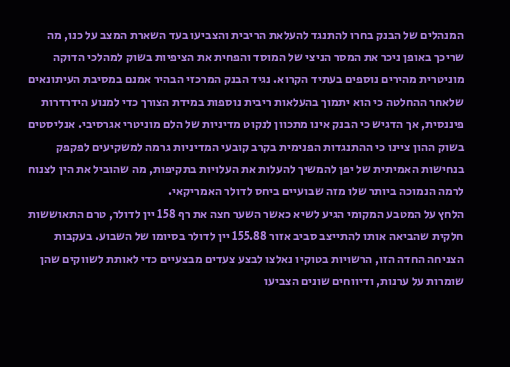המנהלים של הבנק בחרו להתנגד להעלאת הריבית והצביעו בעד השארת המצב על כנו, מה שריכך באופן ניכר את המסר הניצי של המוסד והפחית את הציפיות בשוק למהלכי הדוקה מוניטרית מהירים נוספים בעתיד הקרוא. נגיד הבנק המרכזי הבהיר אמנם במסיבת העיתונאים שלאחר ההחלטה כי הוא יתמוך בהעלאות ריבית נוספות במידת הצורך כדי למנוע הידרדרות פיננסית, אך הדגיש כי הבנק אינו מתכוון לנקוט מדיניות של הלם מוניטרי אגרסיבי. אנליסטים בשוק ההון ציינו כי ההתנגדות הפנימית בקרב קובעי המדיניות גרמה למשקיעים לפקפק בנחישות האמיתית של יפן להמשיך להעלות את העלויות בתקיפות, מה שהוביל את הין לצנוח לרמה הנמוכה ביותר שלו מזה שבועיים ביחס לדולר האמריקאי.
הלחץ על המטבע המקומי הגיע לשיא כאשר השער חצה את רף 158 יין לדולר, טרם התאוששות חלקית שהביאה אותו להתייצב סביב אזור 155.88 יין לדולר בסיומו של השבוע. בעקבות הצניחה החדה הזו, הרשויות בטוקיו נאלצו לבצע צעדים מבצעיים כדי לאותת לשווקים שהן שומרות על ערנות, ודיווחים שונים הצביעו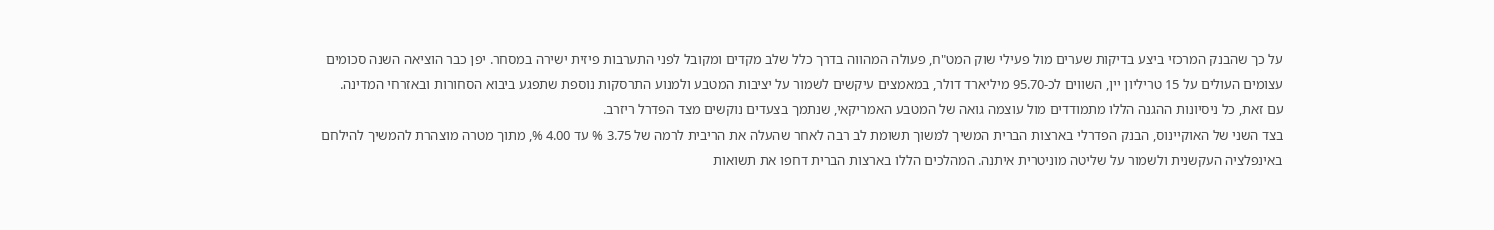על כך שהבנק המרכזי ביצע בדיקות שערים מול פעילי שוק המט"ח, פעולה המהווה בדרך כלל שלב מקדים ומקובל לפני התערבות פיזית ישירה במסחר. יפן כבר הוציאה השנה סכומים עצומים העולים על 15 טריליון יין, השווים לכ-95.70 מיליארד דולר, במאמצים עיקשים לשמור על יציבות המטבע ולמנוע התרסקות נוספת שתפגע ביבוא הסחורות ובאזרחי המדינה. עם זאת, כל ניסיונות ההגנה הללו מתמודדים מול עוצמה גואה של המטבע האמריקאי, שנתמך בצעדים נוקשים מצד הפדרל ריזרב.
בצד השני של האוקיינוס, הבנק הפדרלי בארצות הברית המשיך למשוך תשומת לב רבה לאחר שהעלה את הריבית לרמה של 3.75 % עד 4.00 %, מתוך מטרה מוצהרת להמשיך להילחם באינפלציה העקשנית ולשמור על שליטה מוניטרית איתנה. המהלכים הללו בארצות הברית דחפו את תשואות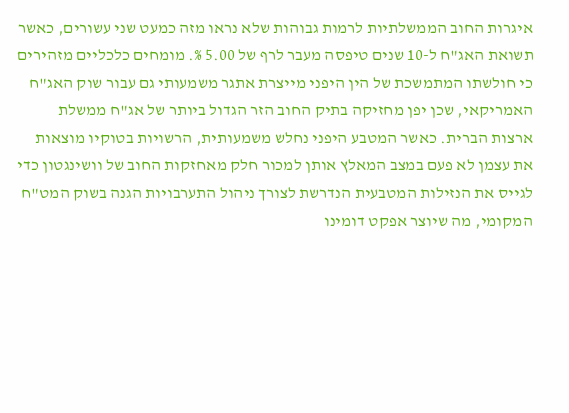איגרות החוב הממשלתיות לרמות גבוהות שלא נראו מזה כמעט שני עשורים, כאשר תשואת האג"ח ל-10 שנים טיפסה מעבר לרף של 5.00 %. מומחים כלכליים מזהירים כי חולשתו המתמשכת של הין היפני מייצרת אתגר משמעותי גם עבור שוק האג"ח האמריקאי, שכן יפן מחזיקה בתיק החוב הזר הגדול ביותר של אג"ח ממשלת ארצות הברית. כאשר המטבע היפני נחלש משמעותית, הרשויות בטוקיו מוצאות את עצמן לא פעם במצב המאלץ אותן למכור חלק מאחזקות החוב של וושינגטון כדי לגייס את הנזילות המטבעית הנדרשת לצורך ניהול התערבויות הגנה בשוק המט"ח המקומי, מה שיוצר אפקט דומינו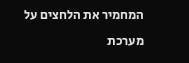המחמיר את הלחצים על מערכת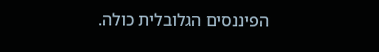הפיננסים הגלובלית כולה.